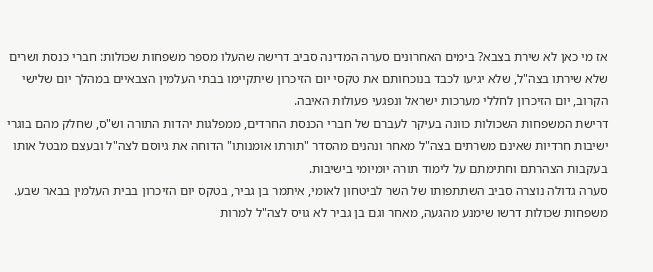אז מי כאן לא שירת בצבא? בימים האחרונים סערה המדינה סביב דרישה שהעלו מספר משפחות שכולות: חברי כנסת ושרים שלא שירתו בצה"ל, שלא יגיעו לכבד בנוכחותם את טקסי יום הזיכרון שיתקיימו בבתי העלמין הצבאיים במהלך יום שלישי הקרוב, יום הזיכרון לחללי מערכות ישראל ונפגעי פעולות האיבה.
דרישת המשפחות השכולות כוונה בעיקר לעברם של חברי הכנסת החרדים, ממפלגות יהדות התורה וש"ס, שחלק מהם בוגרי ישיבות חרדיות שאינם משרתים בצה"ל מאחר ונהנים מהסדר "תורתו אומנותו" הדוחה את גיוסם לצה"ל ובעצם מבטל אותו בעקבות הצהרתם וחתימתם על לימוד תורה יומיומי בישיבות.
סערה גדולה נוצרה סביב השתתפותו של השר לביטחון לאומי, איתמר בן גביר, בטקס יום הזיכרון בבית העלמין בבאר שבע. משפחות שכולות דרשו שימנע מהגעה, מאחר וגם בן גביר לא גויס לצה"ל למרות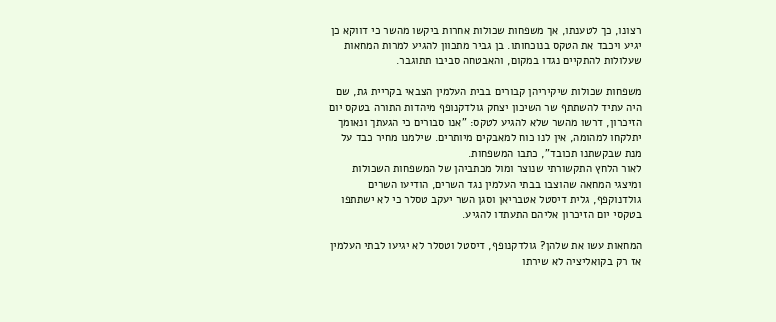רצונו, כך לטענתו, אך משפחות שכולות אחרות ביקשו מהשר כי דווקא כן יגיע ויכבד את הטקס בנוכחותו. בן גביר מתכוון להגיע למרות המחאות שעלולות להתקיים נגדו במקום, והאבטחה סביבו תתוגבר.

משפחות שכולות שיקיריהן קבורים בבית העלמין הצבאי בקריית גת, שם היה עתיד להשתתף שר השיכון יצחק גולדקנופף מיהדות התורה בטקס יום הזיכרון, דרשו מהשר שלא להגיע לטקס: "אנו סבורים כי הגעתך ונאומך יתלקחו למהומה, אין לנו כוח למאבקים מיותרים. שילמנו מחיר כבד על מנת שבקשתנו תכובד", כתבו המשפחות.
לאור הלחץ התקשורתי שנוצר ומול מכתביהן של המשפחות השכולות ומיצגי המחאה שהוצבו בבתי העלמין נגד השרים, הודיעו השרים גולדנוקפף, גלית דיסטל אטבריאן וסגן השר יעקב טסלר כי לא ישתתפו בטקסי יום הזיכרון אליהם התעתדו להגיע.

המחאות עשו את שלהן? גולדקנופף, דיסטל וטסלר לא יגיעו לבתי העלמין
אז רק בקואליציה לא שירתו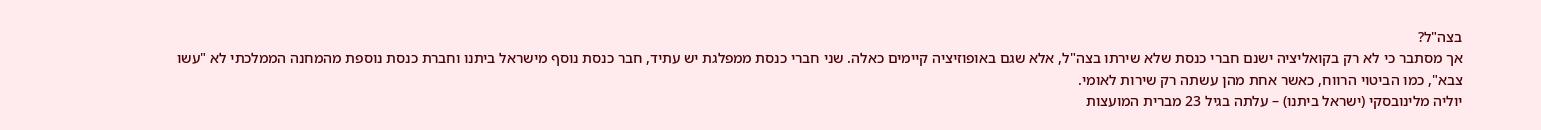בצה"ל?
אך מסתבר כי לא רק בקואליציה ישנם חברי כנסת שלא שירתו בצה"ל, אלא שגם באופוזיציה קיימים כאלה. שני חברי כנסת ממפלגת יש עתיד, חבר כנסת נוסף מישראל ביתנו וחברת כנסת נוספת מהמחנה הממלכתי לא "עשו צבא", כמו הביטוי הרווח, כאשר אחת מהן עשתה רק שירות לאומי.
יוליה מלינובסקי (ישראל ביתנו) – עלתה בגיל 23 מברית המועצות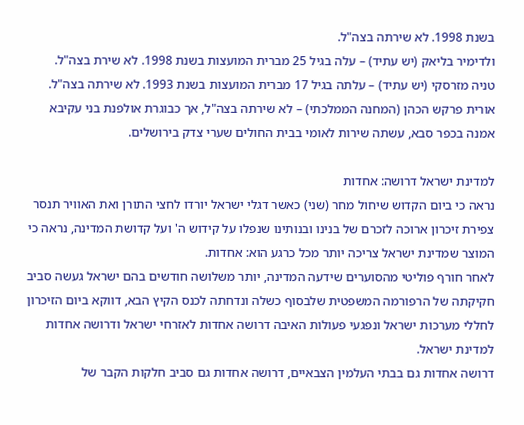בשנת 1998. לא שירתה בצה"ל.
ולדימיר בליאק (יש עתיד) – עלה בגיל 25 מברית המועצות בשנת 1998. לא שירת בצה"ל.
טניה מזרסקי (יש עתיד) – עלתה בגיל 17 מברית המועצות בשנת 1993. לא שירתה בצה"ל.
אורית פרקש הכהן (המחנה הממלכתי) – לא שירתה בצה"ל, אך כבוגרת אולפנת בני עקיבא אמנה בכפר סבא, עשתה שירות לאומי בבית החולים שערי צדק בירושלים.

למדינת ישראל דרושה: אחדות
נראה כי ביום הקדוש שיחול מחר (שני) כאשר דגלי ישראל יורדו לחצי התורן ואת האוויר תנסר צפירת זיכרון ארוכה לזכרם של בנינו ובנותינו שנפלו על קידוש ה' ועל קדושת המדינה, נראה כי המוצר שמדינת ישראל צריכה יותר מכל כרגע הוא: אחדות.
לאחר חורף פוליטי מהסוערים שידעה המדינה, יותר משלושה חודשים בהם ישראל געשה סביב חקיקתה של הרפורמה המשפטית שלבסוף כשלה ונדחתה לכנס הקיץ הבא, דווקא ביום הזיכרון לחללי מערכות ישראל ונפגעי פעולות האיבה דרושה אחדות לאזרחי ישראל ודרושה אחדות למדינת ישראל.
דרושה אחדות גם בבתי העלמין הצבאיים, דרושה אחדות גם סביב חלקות הקבר של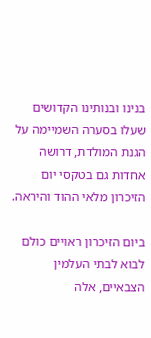בנינו ובנותינו הקדושים שעלו בסערה השמיימה על הגנת המולדת, דרושה אחדות גם בטקסי יום הזיכרון מלאי ההוד והיראה.

ביום הזיכרון ראויים כולם לבוא לבתי העלמין הצבאיים, אלה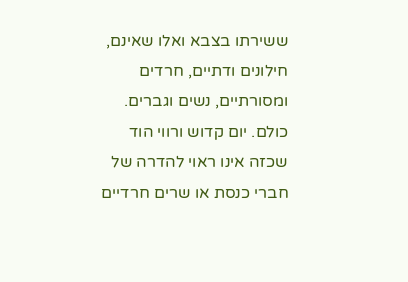ששירתו בצבא ואלו שאינם, חילונים ודתיים, חרדים ומסורתיים, נשים וגברים. כולם. יום קדוש ורווי הוד שכזה אינו ראוי להדרה של חברי כנסת או שרים חרדיים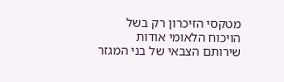מטקסי הזיכרון רק בשל הויכוח הלאומי אודות שירותם הצבאי של בני המגזר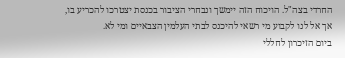החרדי בצה"ל. הויכוח הזה יימשך ונבחרי הציבור בכנסת יצטרכו להכריע בו, אך אל לנו לקבוע מי רשאי להיכנס לבתי העלמין הצבאיים ומי לא.
ביום הזיכרון לחללי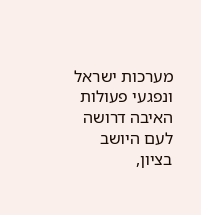מערכות ישראל ונפגעי פעולות האיבה דרושה לעם היושב בציון,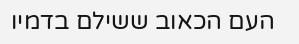העם הכאוב ששילם בדמיו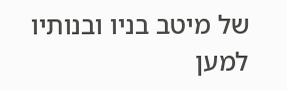של מיטב בניו ובנותיו למען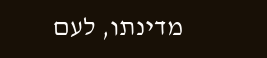מדינתו, לעם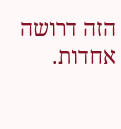הזה דרושה אחדות.